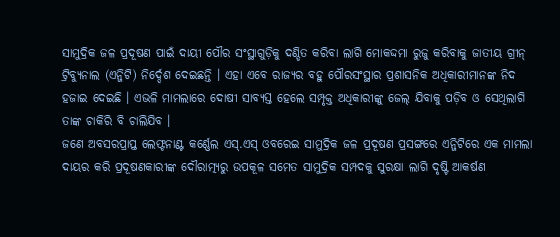ସାମୁଦ୍ରିକ ଜଳ ପ୍ରଦୂଷଣ ପାଇଁ ଦାୟୀ ପୌର ସଂସ୍ଥାଗୁଡ଼ିକୁ ଦଣ୍ଡିତ କରିବା ଲାଗି ମୋକଦ୍ଦମା ରୁଜୁ କରିବାକୁ ଜାତୀୟ ଗ୍ରୀନ୍ ଟ୍ରିବ୍ୟୁନାଲ (ଏନ୍ଜିଟି) ନିର୍ଦ୍ଦେଶ ଦେଇଛନ୍ତି । ଏହା ଏବେ ରାଜ୍ୟର ବହୁ ପୌରସଂସ୍ଥାର ପ୍ରଶାସନିକ ଅଧିକାରୀମାନଙ୍କ ନିଦ ହଜାଇ ଦେଇଛି । ଏଭଳି ମାମଲାରେ ଦୋଷୀ ସାବ୍ୟସ୍ତ ହେଲେ ସମ୍ପୃକ୍ତ ଅଧିକାରୀଙ୍କୁ ଜେଲ୍ ଯିବାକୁ ପଡ଼ିବ ଓ ସେଥିଲାଗି ତାଙ୍କ ଚାକିରି ବି ଚାଲିଯିବ ।
ଜଣେ ଅବସରପ୍ରାପ୍ତ ଲେଫ୍ଟନାଣ୍ଟ କର୍ଣ୍ଣେଲ ଏସ୍.ଏସ୍ ଓବରେଇ ସାମୁଦ୍ରିକ ଜଳ ପ୍ରଦୂଷଣ ପ୍ରସଙ୍ଗରେ ଏନ୍ଜିଟିରେ ଏକ ମାମଲା ଦାୟର କରି ପ୍ରଦୂଷଣକାରୀଙ୍କ ଦୌରାତ୍ମ୍ୟରୁ ଉପକୂଳ ସମେତ ସାମୁଦ୍ରିକ ସମ୍ପଦକୁ ସୁରକ୍ଷା ଲାଗି ଦୃଷ୍ଟି ଆକର୍ଷଣ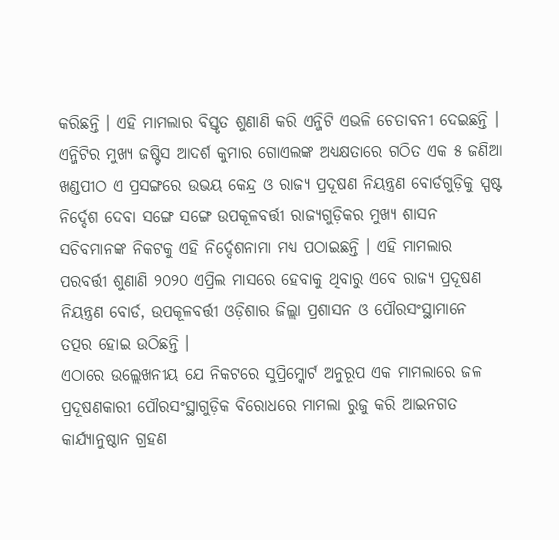କରିଛନ୍ତି । ଏହି ମାମଲାର ବିସ୍ତୃତ ଶୁଣାଣି କରି ଏନ୍ଜିଟି ଏଭଳି ଚେତାବନୀ ଦେଇଛନ୍ତି ।
ଏନ୍ଜିଟିର ମୁଖ୍ୟ ଜଷ୍ଟିସ ଆଦର୍ଶ କୁମାର ଗୋଏଲଙ୍କ ଅଧ୍ୟକ୍ଷତାରେ ଗଠିତ ଏକ ୫ ଜଣିଆ ଖଣ୍ଡପୀଠ ଏ ପ୍ରସଙ୍ଗରେ ଉଭୟ କେନ୍ଦ୍ର ଓ ରାଜ୍ୟ ପ୍ରଦୂଷଣ ନିୟନ୍ତ୍ରଣ ବୋର୍ଡଗୁଡ଼ିକୁ ସ୍ପଷ୍ଟ ନିର୍ଦ୍ଦେଶ ଦେବା ସଙ୍ଗେ ସଙ୍ଗେ ଉପକୂଳବର୍ତ୍ତୀ ରାଜ୍ୟଗୁଡ଼ିକର ମୁଖ୍ୟ ଶାସନ ସଚିବମାନଙ୍କ ନିକଟକୁ ଏହି ନିର୍ଦ୍ଦେଶନାମା ମଧ୍ୟ ପଠାଇଛନ୍ତି । ଏହି ମାମଲାର ପରବର୍ତ୍ତୀ ଶୁଣାଣି ୨୦୨୦ ଏପ୍ରିଲ ମାସରେ ହେବାକୁ ଥିବାରୁ ଏବେ ରାଜ୍ୟ ପ୍ରଦୂଷଣ ନିୟନ୍ତ୍ରଣ ବୋର୍ଡ, ଉପକୂଳବର୍ତ୍ତୀ ଓଡ଼ିଶାର ଜିଲ୍ଲା ପ୍ରଶାସନ ଓ ପୌରସଂସ୍ଥାମାନେ ତତ୍ପର ହୋଇ ଉଠିଛନ୍ତି ।
ଏଠାରେ ଉଲ୍ଲେଖନୀୟ ଯେ ନିକଟରେ ସୁପ୍ରିମ୍କୋର୍ଟ ଅନୁରୂପ ଏକ ମାମଲାରେ ଜଳ ପ୍ରଦୂଷଣକାରୀ ପୌରସଂସ୍ଥାଗୁଡ଼ିକ ବିରୋଧରେ ମାମଲା ରୁଜୁ କରି ଆଇନଗତ କାର୍ଯ୍ୟାନୁଷ୍ଠାନ ଗ୍ରହଣ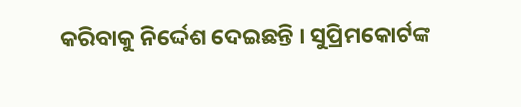କରିବାକୁ ନିର୍ଦ୍ଦେଶ ଦେଇଛନ୍ତି । ସୁପ୍ରିମକୋର୍ଟଙ୍କ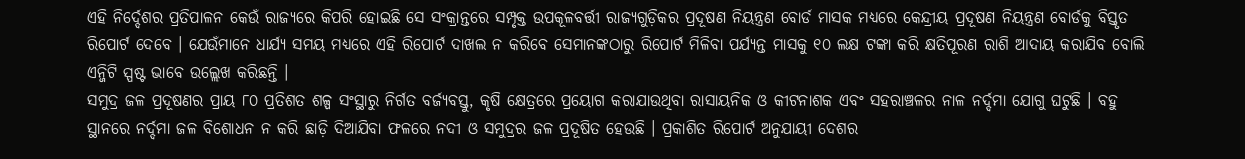ଏହି ନିର୍ଦ୍ଦେଶର ପ୍ରତିପାଳନ କେଉଁ ରାଜ୍ୟରେ କିପରି ହୋଇଛି ସେ ସଂକ୍ରାନ୍ତରେ ସମ୍ପୃକ୍ତ ଉପକୂଳବର୍ତ୍ତୀ ରାଜ୍ୟଗୁଡ଼ିକର ପ୍ରଦୂଷଣ ନିୟନ୍ତ୍ରଣ ବୋର୍ଡ ମାସକ ମଧ୍ୟରେ କେନ୍ଦ୍ରୀୟ ପ୍ରଦୂଷଣ ନିୟନ୍ତ୍ରଣ ବୋର୍ଡକୁ ବିସ୍ତୃତ ରିପୋର୍ଟ ଦେବେ । ଯେଉଁମାନେ ଧାର୍ଯ୍ୟ ସମୟ ମଧ୍ୟରେ ଏହି ରିପୋର୍ଟ ଦାଖଲ ନ କରିବେ ସେମାନଙ୍କଠାରୁ ରିପୋର୍ଟ ମିଳିବା ପର୍ଯ୍ୟନ୍ତ ମାସକୁ ୧୦ ଲକ୍ଷ ଟଙ୍କା କରି କ୍ଷତିପୂରଣ ରାଶି ଆଦାୟ କରାଯିବ ବୋଲି ଏନ୍ଜିଟି ସ୍ପଷ୍ଟ ଭାବେ ଉଲ୍ଲେଖ କରିଛନ୍ତି ।
ସମୁଦ୍ର ଜଳ ପ୍ରଦୂଷଣର ପ୍ରାୟ ୮୦ ପ୍ରତିଶତ ଶଳ୍ପ ସଂସ୍ଥାରୁ ନିର୍ଗତ ବର୍ଜ୍ୟବସ୍ତୁ, କୃଷି କ୍ଷେତ୍ରରେ ପ୍ରୟୋଗ କରାଯାଉଥିବା ରାସାୟନିକ ଓ କୀଟନାଶକ ଏବଂ ସହରାଞ୍ଚଳର ନାଳ ନର୍ଦ୍ଦମା ଯୋଗୁ ଘଟୁଛି । ବହୁ ସ୍ଥାନରେ ନର୍ଦ୍ଦମା ଜଳ ବିଶୋଧନ ନ କରି ଛାଡ଼ି ଦିଆଯିବା ଫଳରେ ନଦୀ ଓ ସମୁଦ୍ରର ଜଳ ପ୍ରଦୂଷିତ ହେଉଛି । ପ୍ରକାଶିତ ରିପୋର୍ଟ ଅନୁଯାୟୀ ଦେଶର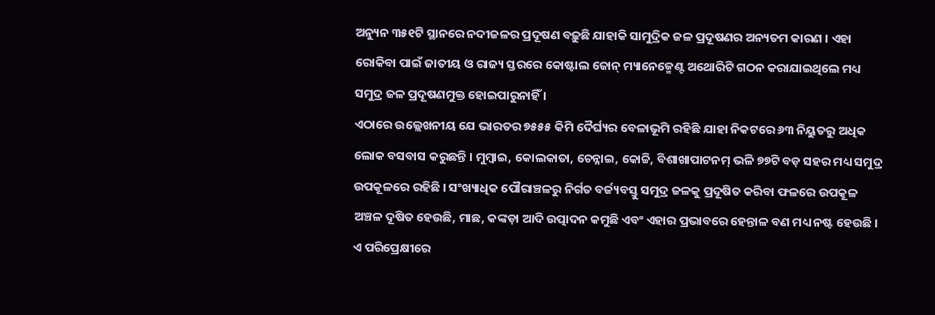ଅନ୍ୟୁନ ୩୫୧ଟି ସ୍ଥାନରେ ନଦୀଜଳର ପ୍ରଦୂଷଣ ବଢ଼ୁଛି ଯାହାକି ସାମୁଦ୍ରିକ ଜଳ ପ୍ରଦୂଷଣର ଅନ୍ୟତମ କାରଣ । ଏହା ରୋକିବା ପାଇଁ ଜାତୀୟ ଓ ରାଜ୍ୟ ସ୍ତରରେ କୋଷ୍ଟାଲ ଜୋନ୍ ମ୍ୟାନେଜ୍ମେଣ୍ଟ ଅଥୋରିଟି ଗଠନ କରାଯାଇଥିଲେ ମଧ୍ୟ ସମୁଦ୍ର ଜଳ ପ୍ରଦୂଷଣମୁକ୍ତ ହୋଇପାରୁନାହିଁ ।
ଏଠାରେ ଉଲ୍ଲେଖନୀୟ ଯେ ଭାରତର ୭୫୫୫ କିମି ଦୈର୍ଘ୍ୟର ବେଳାଭୂମି ରହିଛି ଯାହା ନିକଟରେ ୬୩ ନିୟୁତରୁ ଅଧିକ ଲୋକ ବସବାସ କରୁଛନ୍ତି । ମୁମ୍ବାଇ, କୋଲକାତା, ଚେନ୍ନାଇ, କୋଚ୍ଚି, ବିଶାଖାପାଟନମ୍ ଭଳି ୭୭ଟି ବଡ଼ ସହର ମଧ୍ୟ ସମୁଦ୍ର ଉପକୂଳରେ ରହିଛି । ସଂଖ୍ୟାଧିକ ପୌରାଞ୍ଚଳରୁ ନିର୍ଗତ ବର୍ଜ୍ୟବସ୍ତୁ ସମୁଦ୍ର ଜଳକୁ ପ୍ରଦୂଷିତ କରିବା ଫଳରେ ଉପକୂଳ ଅଞ୍ଚଳ ଦୂଷିତ ହେଉଛି, ମାଛ, କଙ୍କଡ଼ା ଆଦି ଉତ୍ପାଦନ କମୁଛି ଏବଂ ଏହାର ପ୍ରଭାବରେ ହେନ୍ତାଳ ବଣ ମଧ୍ୟ ନଷ୍ଟ ହେଉଛି । ଏ ପରିପ୍ରେକ୍ଷୀରେ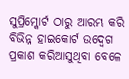ସୁପ୍ରିମ୍କୋର୍ଟ ଠାରୁ ଆରମ୍ଭ କରି ବିଭିନ୍ନ ହାଇକୋର୍ଟ ଉଦ୍ବେଗ ପ୍ରକାଶ କରିଆସୁଥିବା ବେଳେ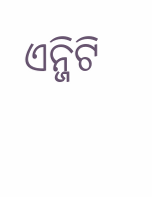ଏନ୍ଜିଟି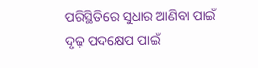ପରିସ୍ଥିତିରେ ସୁଧାର ଆଣିବା ପାଇଁ ଦୃଢ଼ ପଦକ୍ଷେପ ପାଇଁ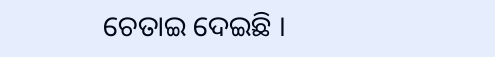ଚେତାଇ ଦେଇଛି ।